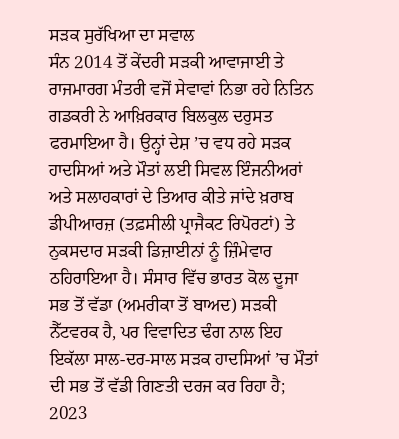ਸੜਕ ਸੁਰੱਖਿਆ ਦਾ ਸਵਾਲ
ਸੰਨ 2014 ਤੋਂ ਕੇਂਦਰੀ ਸੜਕੀ ਆਵਾਜਾਈ ਤੇ ਰਾਜਮਾਰਗ ਮੰਤਰੀ ਵਜੋਂ ਸੇਵਾਵਾਂ ਨਿਭਾ ਰਹੇ ਨਿਤਿਨ ਗਡਕਰੀ ਨੇ ਆਖ਼ਿਰਕਾਰ ਬਿਲਕੁਲ ਦਰੁਸਤ ਫਰਮਾਇਆ ਹੈ। ਉਨ੍ਹਾਂ ਦੇਸ਼ ’ਚ ਵਧ ਰਹੇ ਸੜਕ ਹਾਦਸਿਆਂ ਅਤੇ ਮੌਤਾਂ ਲਈ ਸਿਵਲ ਇੰਜਨੀਅਰਾਂ ਅਤੇ ਸਲਾਹਕਾਰਾਂ ਦੇ ਤਿਆਰ ਕੀਤੇ ਜਾਂਦੇ ਖ਼ਰਾਬ ਡੀਪੀਆਰਜ਼ (ਤਫ਼ਸੀਲੀ ਪ੍ਰਾਜੈਕਟ ਰਿਪੋਰਟਾਂ) ਤੇ ਨੁਕਸਦਾਰ ਸੜਕੀ ਡਿਜ਼ਾਈਨਾਂ ਨੂੰ ਜ਼ਿੰਮੇਵਾਰ ਠਹਿਰਾਇਆ ਹੈ। ਸੰਸਾਰ ਵਿੱਚ ਭਾਰਤ ਕੋਲ ਦੂਜਾ ਸਭ ਤੋਂ ਵੱਡਾ (ਅਮਰੀਕਾ ਤੋਂ ਬਾਅਦ) ਸੜਕੀ ਨੈੱਟਵਰਕ ਹੈ, ਪਰ ਵਿਵਾਦਿਤ ਢੰਗ ਨਾਲ ਇਹ ਇਕੱਲਾ ਸਾਲ-ਦਰ-ਸਾਲ ਸੜਕ ਹਾਦਸਿਆਂ ’ਚ ਮੌਤਾਂ ਦੀ ਸਭ ਤੋਂ ਵੱਡੀ ਗਿਣਤੀ ਦਰਜ ਕਰ ਰਿਹਾ ਹੈ; 2023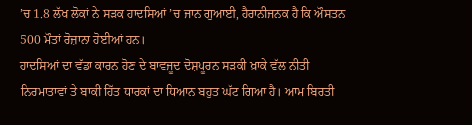’ਚ 1.8 ਲੱਖ ਲੋਕਾਂ ਨੇ ਸੜਕ ਹਾਦਸਿਆਂ ’ਚ ਜਾਨ ਗੁਆਈ, ਹੈਰਾਨੀਜਨਕ ਹੈ ਕਿ ਔਸਤਨ 500 ਮੌਤਾਂ ਰੋਜ਼ਾਨਾ ਹੋਈਆਂ ਹਨ।
ਹਾਦਸਿਆਂ ਦਾ ਵੱਡਾ ਕਾਰਨ ਹੋਣ ਦੇ ਬਾਵਜੂਦ ਦੋਸ਼ਪੂਰਨ ਸੜਕੀ ਖ਼ਾਕੇ ਵੱਲ ਨੀਤੀ ਨਿਰਮਾਤਾਵਾਂ ਤੇ ਬਾਕੀ ਹਿੱਤ ਧਾਰਕਾਂ ਦਾ ਧਿਆਨ ਬਹੁਤ ਘੱਟ ਗਿਆ ਹੈ। ਆਮ ਬਿਰਤੀ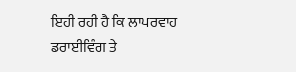ਇਹੀ ਰਹੀ ਹੈ ਕਿ ਲਾਪਰਵਾਹ ਡਰਾਈਵਿੰਗ ਤੇ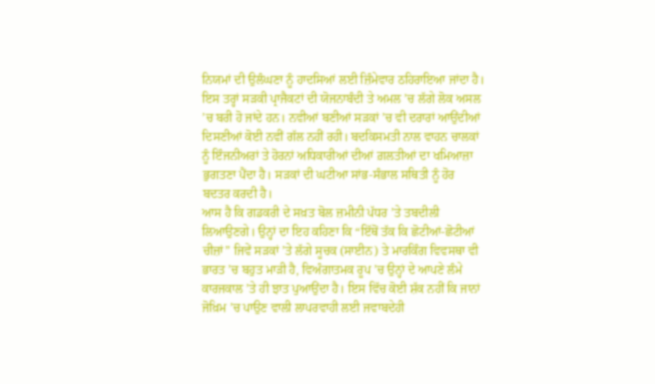ਨਿਯਮਾਂ ਦੀ ਉਲੰਘਣਾ ਨੂੰ ਹਾਦਸਿਆਂ ਲਈ ਜ਼ਿੰਮੇਵਾਰ ਠਹਿਰਾਇਆ ਜਾਂਦਾ ਹੈ। ਇਸ ਤਰ੍ਹਾਂ ਸੜਕੀ ਪ੍ਰਾਜੈਕਟਾਂ ਦੀ ਯੋਜਨਾਬੰਦੀ ਤੇ ਅਮਲ ’ਚ ਲੱਗੇ ਲੋਕ ਅਸਲ ’ਚ ਬਰੀ ਹੋ ਜਾਂਦੇ ਹਨ। ਨਵੀਆਂ ਬਣੀਆਂ ਸੜਕਾਂ ’ਚ ਵੀ ਦਰਾਰਾਂ ਆਉਂਦੀਆਂ ਦਿਸਣੀਆਂ ਕੋਈ ਨਵੀਂ ਗੱਲ ਨਹੀਂ ਰਹੀ। ਬਦਕਿਸਮਤੀ ਨਾਲ ਵਾਹਨ ਚਾਲਕਾਂ ਨੂੰ ਇੰਜਨੀਅਰਾਂ ਤੇ ਹੋਰਨਾਂ ਅਧਿਕਾਰੀਆਂ ਦੀਆਂ ਗ਼ਲਤੀਆਂ ਦਾ ਖਮਿਆਜ਼ਾ ਭੁਗਤਣਾ ਪੈਂਦਾ ਹੈ। ਸੜਕਾਂ ਦੀ ਘਟੀਆ ਸਾਂਭ-ਸੰਭਾਲ ਸਥਿਤੀ ਨੂੰ ਹੋਰ ਬਦਤਰ ਕਰਦੀ ਹੈ।
ਆਸ ਹੈ ਕਿ ਗਡਕਰੀ ਦੇ ਸਖ਼ਤ ਬੋਲ ਜ਼ਮੀਨੀ ਪੱਧਰ ’ਤੇ ਤਬਦੀਲੀ ਲਿਆਉਣਗੇ। ਉਨ੍ਹਾਂ ਦਾ ਇਹ ਕਹਿਣਾ ਕਿ “ਇੱਥੋਂ ਤੱਕ ਕਿ ਛੋਟੀਆਂ-ਛੋਟੀਆਂ ਚੀਜ਼ਾਂ” ਜਿਵੇਂ ਸੜਕਾਂ ’ਤੇ ਲੱਗੇ ਸੂਚਕ (ਸਾਈਨ) ਤੇ ਮਾਰਕਿੰਗ ਵਿਵਸਥਾ ਵੀ ਭਾਰਤ ’ਚ ਬਹੁਤ ਮਾੜੀ ਹੈ, ਵਿਅੰਗਾਤਮਕ ਰੂਪ ’ਚ ਉਨ੍ਹਾਂ ਦੇ ਆਪਣੇ ਲੰਮੇ ਕਾਰਜਕਾਲ ’ਤੇ ਹੀ ਝਾਤ ਪੁਆਉਂਦਾ ਹੈ। ਇਸ ਵਿੱਚ ਕੋਈ ਸ਼ੱਕ ਨਹੀਂ ਕਿ ਜਾਨਾਂ ਜੋਖ਼ਿਮ ’ਚ ਪਾਉਣ ਵਾਲੀ ਲਾਪਰਵਾਹੀ ਲਈ ਜਵਾਬਦੇਹੀ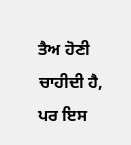ਤੈਅ ਹੋਣੀ ਚਾਹੀਦੀ ਹੈ, ਪਰ ਇਸ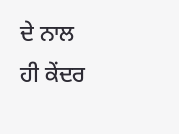ਦੇ ਨਾਲ ਹੀ ਕੇਂਦਰ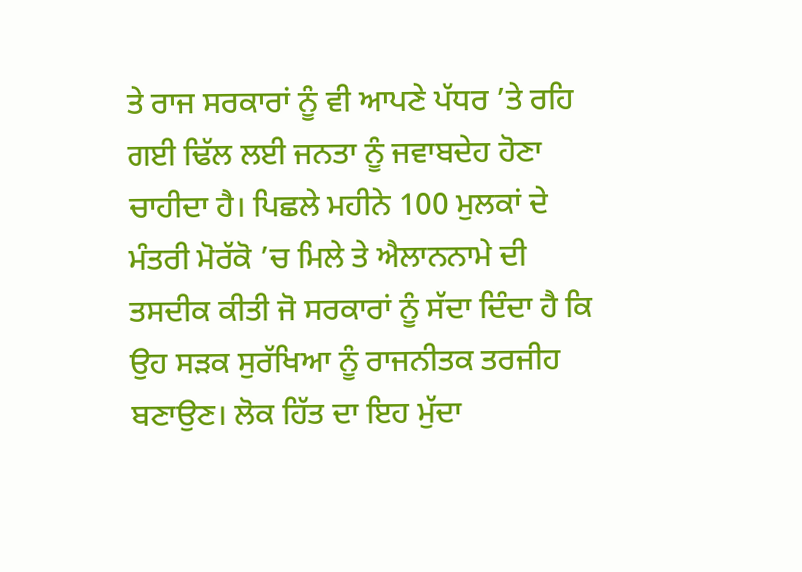ਤੇ ਰਾਜ ਸਰਕਾਰਾਂ ਨੂੰ ਵੀ ਆਪਣੇ ਪੱਧਰ ’ਤੇ ਰਹਿ ਗਈ ਢਿੱਲ ਲਈ ਜਨਤਾ ਨੂੰ ਜਵਾਬਦੇਹ ਹੋਣਾ ਚਾਹੀਦਾ ਹੈ। ਪਿਛਲੇ ਮਹੀਨੇ 100 ਮੁਲਕਾਂ ਦੇ ਮੰਤਰੀ ਮੋਰੱਕੋ ’ਚ ਮਿਲੇ ਤੇ ਐਲਾਨਨਾਮੇ ਦੀ ਤਸਦੀਕ ਕੀਤੀ ਜੋ ਸਰਕਾਰਾਂ ਨੂੰ ਸੱਦਾ ਦਿੰਦਾ ਹੈ ਕਿ ਉਹ ਸੜਕ ਸੁਰੱਖਿਆ ਨੂੰ ਰਾਜਨੀਤਕ ਤਰਜੀਹ ਬਣਾਉਣ। ਲੋਕ ਹਿੱਤ ਦਾ ਇਹ ਮੁੱਦਾ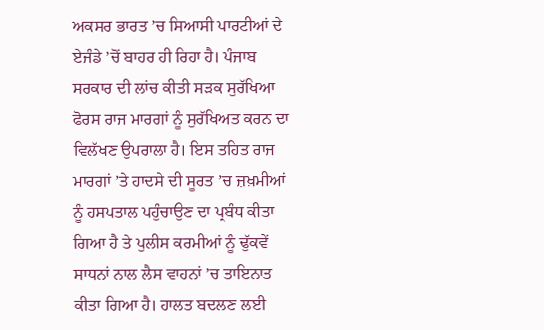ਅਕਸਰ ਭਾਰਤ ’ਚ ਸਿਆਸੀ ਪਾਰਟੀਆਂ ਦੇ ਏਜੰਡੇ ’ਚੋਂ ਬਾਹਰ ਹੀ ਰਿਹਾ ਹੈ। ਪੰਜਾਬ ਸਰਕਾਰ ਦੀ ਲਾਂਚ ਕੀਤੀ ਸੜਕ ਸੁਰੱਖਿਆ ਫੋਰਸ ਰਾਜ ਮਾਰਗਾਂ ਨੂੰ ਸੁਰੱਖਿਅਤ ਕਰਨ ਦਾ ਵਿਲੱਖਣ ਉਪਰਾਲਾ ਹੈ। ਇਸ ਤਹਿਤ ਰਾਜ ਮਾਰਗਾਂ ’ਤੇ ਹਾਦਸੇ ਦੀ ਸੂਰਤ ’ਚ ਜ਼ਖ਼ਮੀਆਂ ਨੂੰ ਹਸਪਤਾਲ ਪਹੁੰਚਾਉਣ ਦਾ ਪ੍ਰਬੰਧ ਕੀਤਾ ਗਿਆ ਹੈ ਤੇ ਪੁਲੀਸ ਕਰਮੀਆਂ ਨੂੰ ਢੁੱਕਵੇਂ ਸਾਧਨਾਂ ਨਾਲ ਲੈਸ ਵਾਹਨਾਂ ’ਚ ਤਾਇਨਾਤ ਕੀਤਾ ਗਿਆ ਹੈ। ਹਾਲਤ ਬਦਲਣ ਲਈ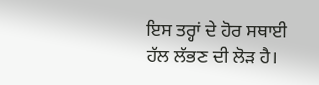ਇਸ ਤਰ੍ਹਾਂ ਦੇ ਹੋਰ ਸਥਾਈ ਹੱਲ ਲੱਭਣ ਦੀ ਲੋੜ ਹੈ।